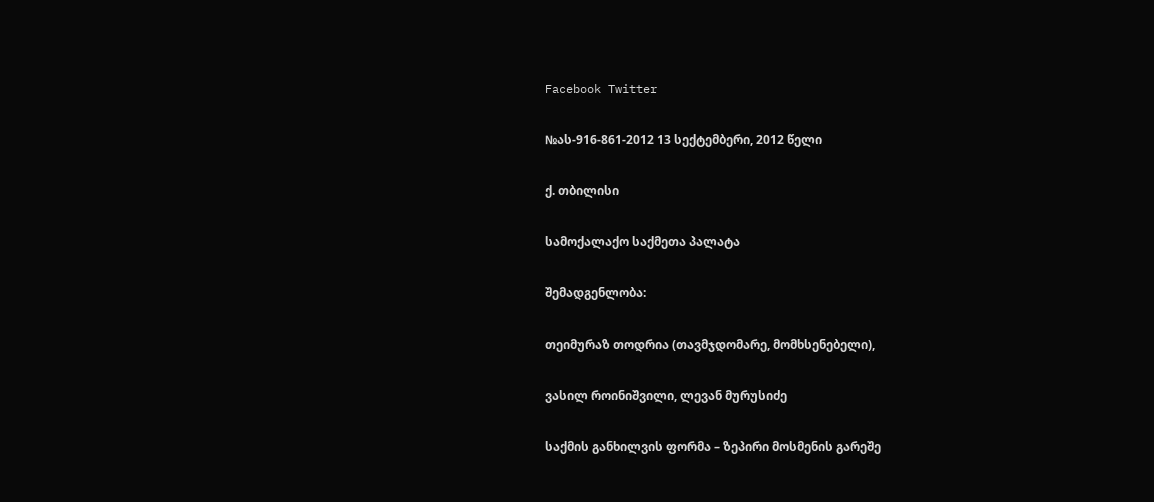Facebook Twitter

№ას-916-861-2012 13 სექტემბერი, 2012 წელი

ქ. თბილისი

სამოქალაქო საქმეთა პალატა

შემადგენლობა:

თეიმურაზ თოდრია (თავმჯდომარე, მომხსენებელი),

ვასილ როინიშვილი, ლევან მურუსიძე

საქმის განხილვის ფორმა – ზეპირი მოსმენის გარეშე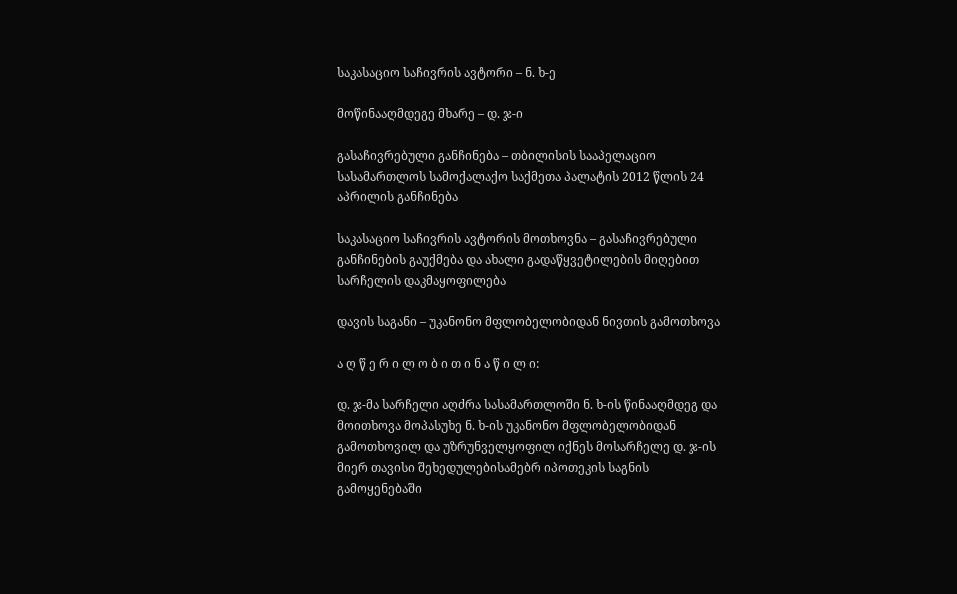საკასაციო საჩივრის ავტორი – ნ. ხ-ე

მოწინააღმდეგე მხარე – დ. ჯ-ი

გასაჩივრებული განჩინება – თბილისის სააპელაციო სასამართლოს სამოქალაქო საქმეთა პალატის 2012 წლის 24 აპრილის განჩინება

საკასაციო საჩივრის ავტორის მოთხოვნა – გასაჩივრებული განჩინების გაუქმება და ახალი გადაწყვეტილების მიღებით სარჩელის დაკმაყოფილება

დავის საგანი – უკანონო მფლობელობიდან ნივთის გამოთხოვა

ა ღ წ ე რ ი ლ ო ბ ი თ ი ნ ა წ ი ლ ი:

დ. ჯ-მა სარჩელი აღძრა სასამართლოში ნ. ხ-ის წინააღმდეგ და მოითხოვა მოპასუხე ნ. ხ-ის უკანონო მფლობელობიდან გამოთხოვილ და უზრუნველყოფილ იქნეს მოსარჩელე დ. ჯ-ის მიერ თავისი შეხედულებისამებრ იპოთეკის საგნის გამოყენებაში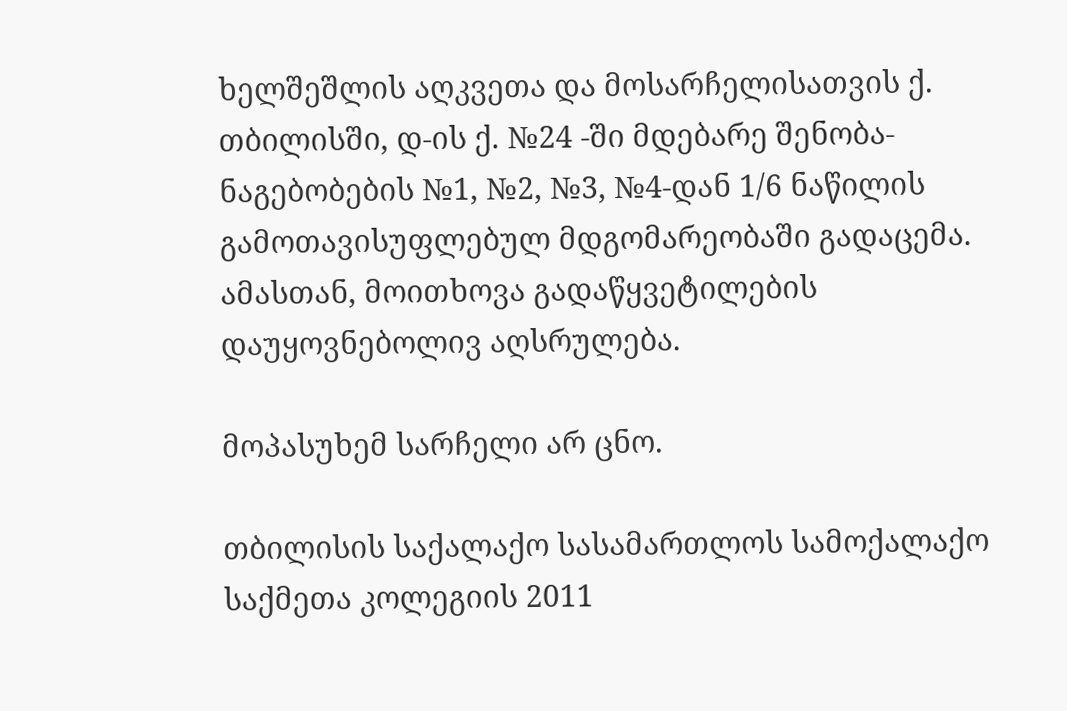ხელშეშლის აღკვეთა და მოსარჩელისათვის ქ. თბილისში, დ-ის ქ. №24 -ში მდებარე შენობა-ნაგებობების №1, №2, №3, №4-დან 1/6 ნაწილის გამოთავისუფლებულ მდგომარეობაში გადაცემა. ამასთან, მოითხოვა გადაწყვეტილების დაუყოვნებოლივ აღსრულება.

მოპასუხემ სარჩელი არ ცნო.

თბილისის საქალაქო სასამართლოს სამოქალაქო საქმეთა კოლეგიის 2011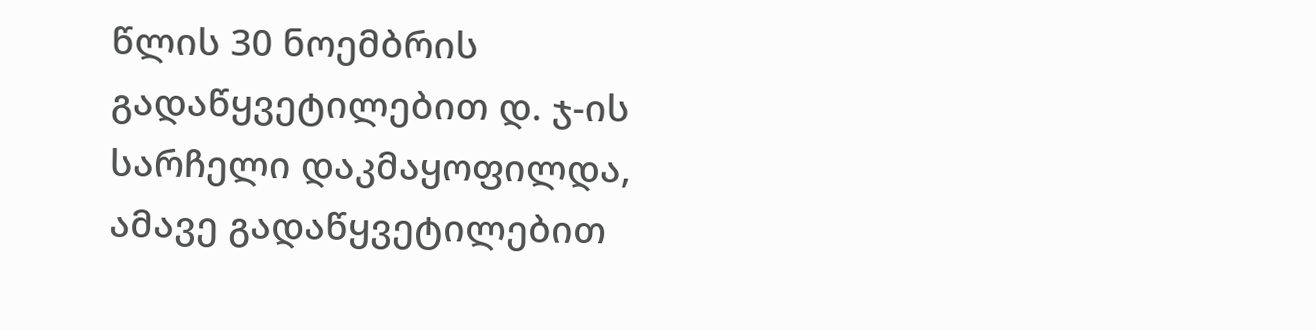წლის 30 ნოემბრის გადაწყვეტილებით დ. ჯ-ის სარჩელი დაკმაყოფილდა, ამავე გადაწყვეტილებით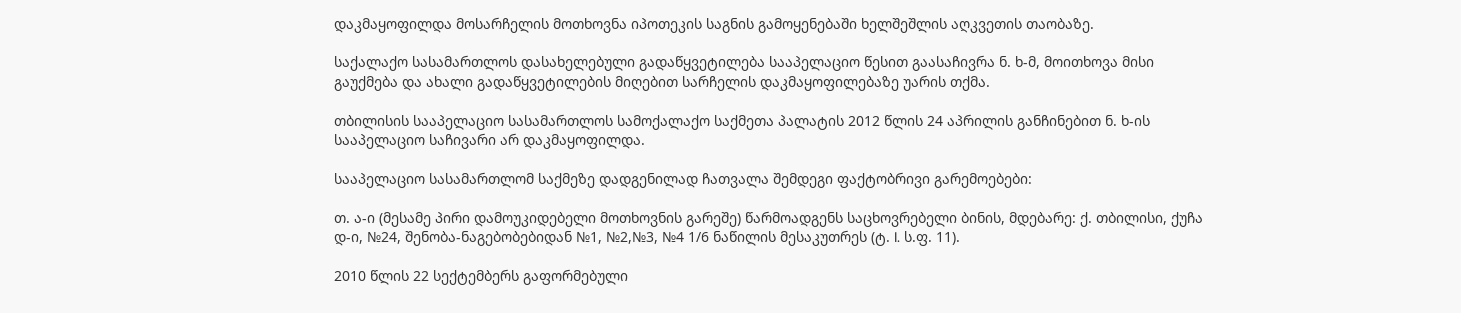დაკმაყოფილდა მოსარჩელის მოთხოვნა იპოთეკის საგნის გამოყენებაში ხელშეშლის აღკვეთის თაობაზე.

საქალაქო სასამართლოს დასახელებული გადაწყვეტილება სააპელაციო წესით გაასაჩივრა ნ. ხ-მ, მოითხოვა მისი გაუქმება და ახალი გადაწყვეტილების მიღებით სარჩელის დაკმაყოფილებაზე უარის თქმა.

თბილისის სააპელაციო სასამართლოს სამოქალაქო საქმეთა პალატის 2012 წლის 24 აპრილის განჩინებით ნ. ხ-ის სააპელაციო საჩივარი არ დაკმაყოფილდა.

სააპელაციო სასამართლომ საქმეზე დადგენილად ჩათვალა შემდეგი ფაქტობრივი გარემოებები:

თ. ა-ი (მესამე პირი დამოუკიდებელი მოთხოვნის გარეშე) წარმოადგენს საცხოვრებელი ბინის, მდებარე: ქ. თბილისი, ქუჩა დ-ი, №24, შენობა-ნაგებობებიდან №1, №2,№3, №4 1/6 ნაწილის მესაკუთრეს (ტ. I. ს.ფ. 11).

2010 წლის 22 სექტემბერს გაფორმებული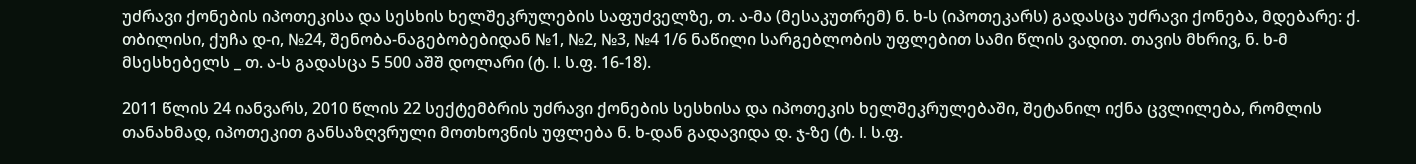უძრავი ქონების იპოთეკისა და სესხის ხელშეკრულების საფუძველზე, თ. ა-მა (მესაკუთრემ) ნ. ხ-ს (იპოთეკარს) გადასცა უძრავი ქონება, მდებარე: ქ. თბილისი, ქუჩა დ-ი, №24, შენობა-ნაგებობებიდან №1, №2, №3, №4 1/6 ნაწილი სარგებლობის უფლებით სამი წლის ვადით. თავის მხრივ, ნ. ხ-მ მსესხებელს _ თ. ა-ს გადასცა 5 500 აშშ დოლარი (ტ. I. ს.ფ. 16-18).

2011 წლის 24 იანვარს, 2010 წლის 22 სექტემბრის უძრავი ქონების სესხისა და იპოთეკის ხელშეკრულებაში, შეტანილ იქნა ცვლილება, რომლის თანახმად, იპოთეკით განსაზღვრული მოთხოვნის უფლება ნ. ხ-დან გადავიდა დ. ჯ-ზე (ტ. I. ს.ფ.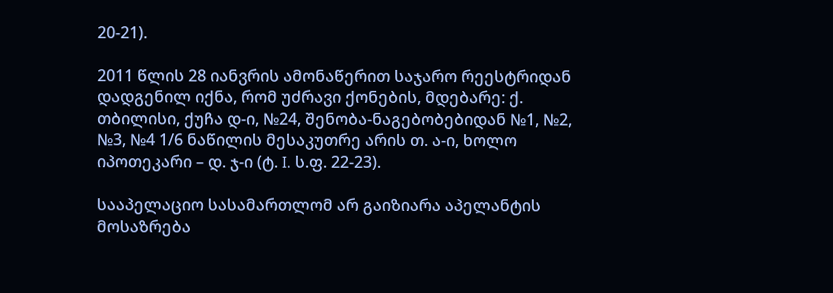20-21).

2011 წლის 28 იანვრის ამონაწერით საჯარო რეესტრიდან დადგენილ იქნა, რომ უძრავი ქონების, მდებარე: ქ. თბილისი, ქუჩა დ-ი, №24, შენობა-ნაგებობებიდან №1, №2, №3, №4 1/6 ნაწილის მესაკუთრე არის თ. ა-ი, ხოლო იპოთეკარი – დ. ჯ-ი (ტ. I. ს.ფ. 22-23).

სააპელაციო სასამართლომ არ გაიზიარა აპელანტის მოსაზრება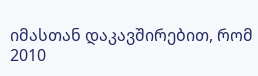იმასთან დაკავშირებით, რომ 2010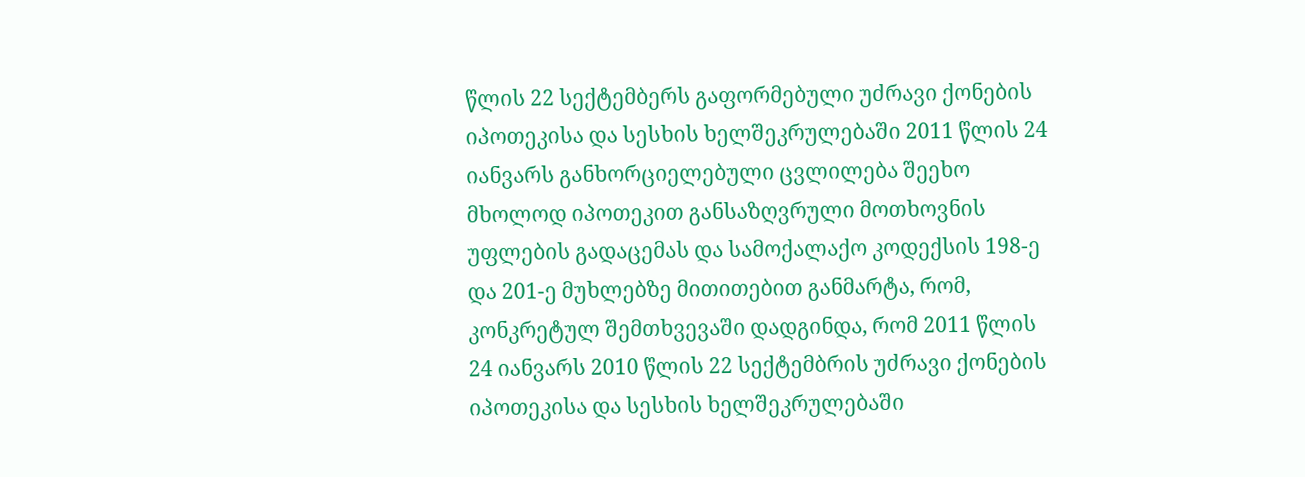წლის 22 სექტემბერს გაფორმებული უძრავი ქონების იპოთეკისა და სესხის ხელშეკრულებაში 2011 წლის 24 იანვარს განხორციელებული ცვლილება შეეხო მხოლოდ იპოთეკით განსაზღვრული მოთხოვნის უფლების გადაცემას და სამოქალაქო კოდექსის 198-ე და 201-ე მუხლებზე მითითებით განმარტა, რომ, კონკრეტულ შემთხვევაში დადგინდა, რომ 2011 წლის 24 იანვარს 2010 წლის 22 სექტემბრის უძრავი ქონების იპოთეკისა და სესხის ხელშეკრულებაში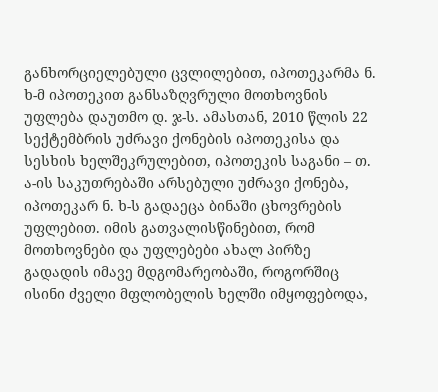განხორციელებული ცვლილებით, იპოთეკარმა ნ. ხ-მ იპოთეკით განსაზღვრული მოთხოვნის უფლება დაუთმო დ. ჯ-ს. ამასთან, 2010 წლის 22 სექტემბრის უძრავი ქონების იპოთეკისა და სესხის ხელშეკრულებით, იპოთეკის საგანი – თ. ა-ის საკუთრებაში არსებული უძრავი ქონება, იპოთეკარ ნ. ხ-ს გადაეცა ბინაში ცხოვრების უფლებით. იმის გათვალისწინებით, რომ მოთხოვნები და უფლებები ახალ პირზე გადადის იმავე მდგომარეობაში, როგორშიც ისინი ძველი მფლობელის ხელში იმყოფებოდა,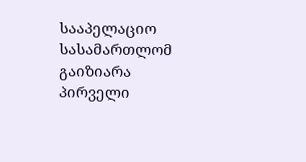სააპელაციო სასამართლომ გაიზიარა პირველი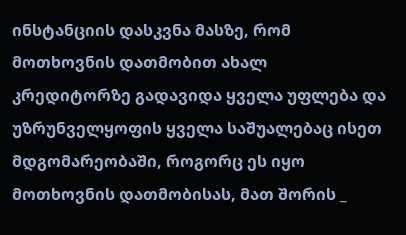ინსტანციის დასკვნა მასზე, რომ მოთხოვნის დათმობით ახალ კრედიტორზე გადავიდა ყველა უფლება და უზრუნველყოფის ყველა საშუალებაც ისეთ მდგომარეობაში, როგორც ეს იყო მოთხოვნის დათმობისას, მათ შორის _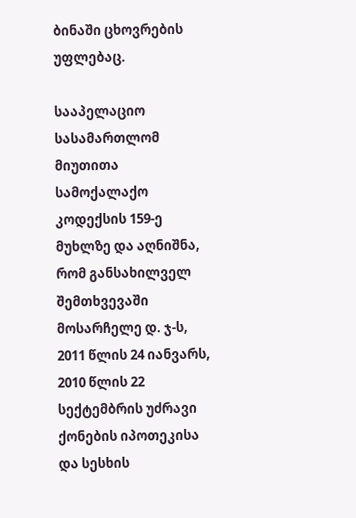ბინაში ცხოვრების უფლებაც.

სააპელაციო სასამართლომ მიუთითა სამოქალაქო კოდექსის 159-ე მუხლზე და აღნიშნა, რომ განსახილველ შემთხვევაში მოსარჩელე დ. ჯ-ს, 2011 წლის 24 იანვარს, 2010 წლის 22 სექტემბრის უძრავი ქონების იპოთეკისა და სესხის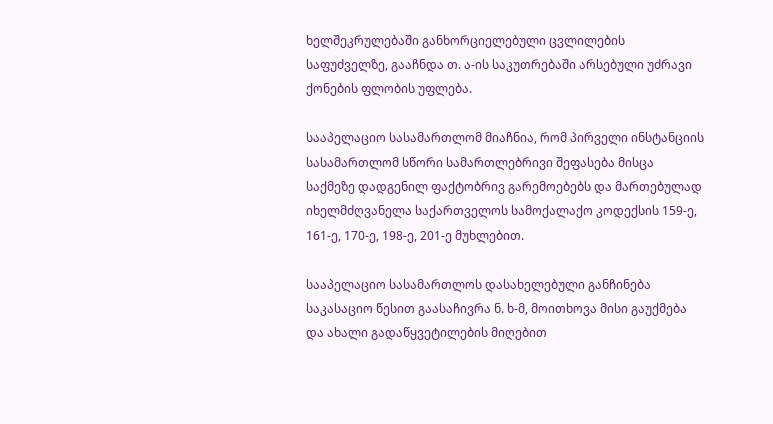ხელშეკრულებაში განხორციელებული ცვლილების საფუძველზე, გააჩნდა თ. ა-ის საკუთრებაში არსებული უძრავი ქონების ფლობის უფლება.

სააპელაციო სასამართლომ მიაჩნია, რომ პირველი ინსტანციის სასამართლომ სწორი სამართლებრივი შეფასება მისცა საქმეზე დადგენილ ფაქტობრივ გარემოებებს და მართებულად იხელმძღვანელა საქართველოს სამოქალაქო კოდექსის 159-ე, 161-ე, 170-ე, 198-ე, 201-ე მუხლებით.

სააპელაციო სასამართლოს დასახელებული განჩინება საკასაციო წესით გაასაჩივრა ნ. ხ-მ, მოითხოვა მისი გაუქმება და ახალი გადაწყვეტილების მიღებით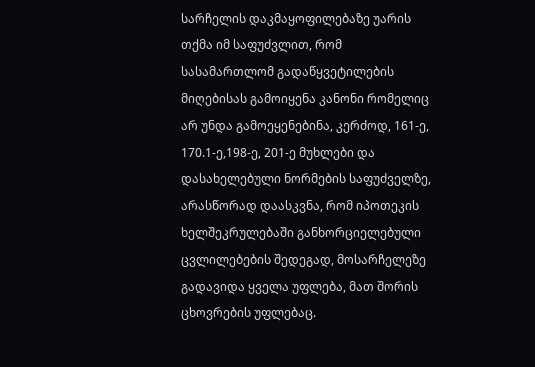სარჩელის დაკმაყოფილებაზე უარის თქმა იმ საფუძვლით, რომ სასამართლომ გადაწყვეტილების მიღებისას გამოიყენა კანონი რომელიც არ უნდა გამოეყენებინა, კერძოდ, 161-ე, 170.1-ე,198-ე, 201-ე მუხლები და დასახელებული ნორმების საფუძველზე, არასწორად დაასკვნა, რომ იპოთეკის ხელშეკრულებაში განხორციელებული ცვლილებების შედეგად, მოსარჩელეზე გადავიდა ყველა უფლება, მათ შორის ცხოვრების უფლებაც.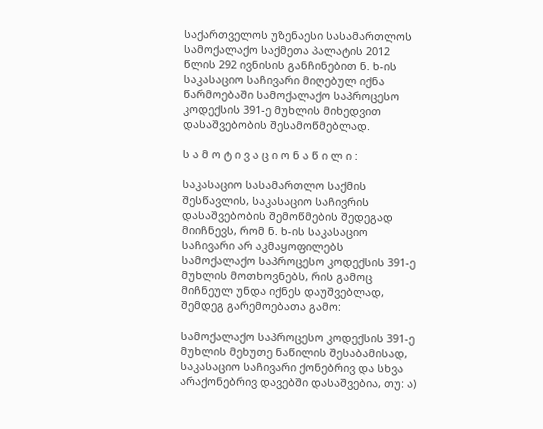საქართველოს უზენაესი სასამართლოს სამოქალაქო საქმეთა პალატის 2012 წლის 292 ივნისის განჩინებით ნ. ხ-ის საკასაციო საჩივარი მიღებულ იქნა წარმოებაში სამოქალაქო საპროცესო კოდექსის 391-ე მუხლის მიხედვით დასაშვებობის შესამოწმებლად.

ს ა მ ო ტ ი ვ ა ც ი ო ნ ა წ ი ლ ი :

საკასაციო სასამართლო საქმის შესწავლის, საკასაციო საჩივრის დასაშვებობის შემოწმების შედეგად მიიჩნევს, რომ ნ. ხ-ის საკასაციო საჩივარი არ აკმაყოფილებს სამოქალაქო საპროცესო კოდექსის 391-ე მუხლის მოთხოვნებს, რის გამოც მიჩნეულ უნდა იქნეს დაუშვებლად, შემდეგ გარემოებათა გამო:

სამოქალაქო საპროცესო კოდექსის 391-ე მუხლის მეხუთე ნაწილის შესაბამისად, საკასაციო საჩივარი ქონებრივ და სხვა არაქონებრივ დავებში დასაშვებია, თუ: ა)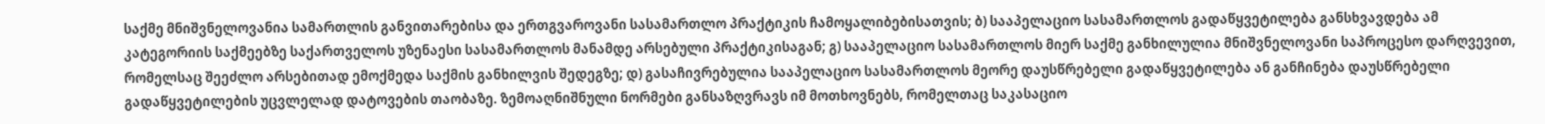საქმე მნიშვნელოვანია სამართლის განვითარებისა და ერთგვაროვანი სასამართლო პრაქტიკის ჩამოყალიბებისათვის; ბ) სააპელაციო სასამართლოს გადაწყვეტილება განსხვავდება ამ კატეგორიის საქმეებზე საქართველოს უზენაესი სასამართლოს მანამდე არსებული პრაქტიკისაგან; გ) სააპელაციო სასამართლოს მიერ საქმე განხილულია მნიშვნელოვანი საპროცესო დარღვევით, რომელსაც შეეძლო არსებითად ემოქმედა საქმის განხილვის შედეგზე; დ) გასაჩივრებულია სააპელაციო სასამართლოს მეორე დაუსწრებელი გადაწყვეტილება ან განჩინება დაუსწრებელი გადაწყვეტილების უცვლელად დატოვების თაობაზე. ზემოაღნიშნული ნორმები განსაზღვრავს იმ მოთხოვნებს, რომელთაც საკასაციო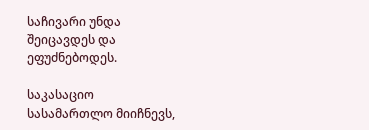საჩივარი უნდა შეიცავდეს და ეფუძნებოდეს.

საკასაციო სასამართლო მიიჩნევს,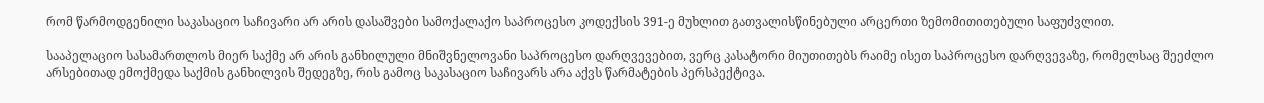რომ წარმოდგენილი საკასაციო საჩივარი არ არის დასაშვები სამოქალაქო საპროცესო კოდექსის 391-ე მუხლით გათვალისწინებული არცერთი ზემომითითებული საფუძვლით.

სააპელაციო სასამართლოს მიერ საქმე არ არის განხილული მნიშვნელოვანი საპროცესო დარღვევებით, ვერც კასატორი მიუთითებს რაიმე ისეთ საპროცესო დარღვევაზე, რომელსაც შეეძლო არსებითად ემოქმედა საქმის განხილვის შედეგზე, რის გამოც საკასაციო საჩივარს არა აქვს წარმატების პერსპექტივა.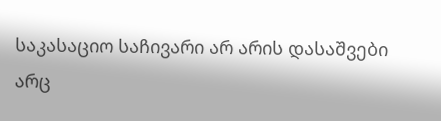საკასაციო საჩივარი არ არის დასაშვები არც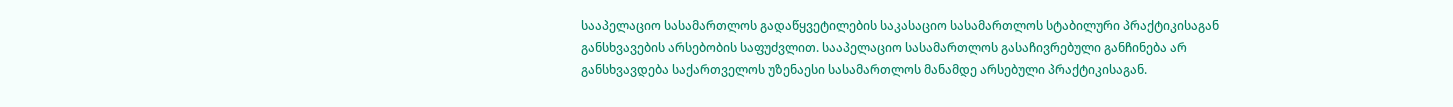სააპელაციო სასამართლოს გადაწყვეტილების საკასაციო სასამართლოს სტაბილური პრაქტიკისაგან განსხვავების არსებობის საფუძვლით. სააპელაციო სასამართლოს გასაჩივრებული განჩინება არ განსხვავდება საქართველოს უზენაესი სასამართლოს მანამდე არსებული პრაქტიკისაგან.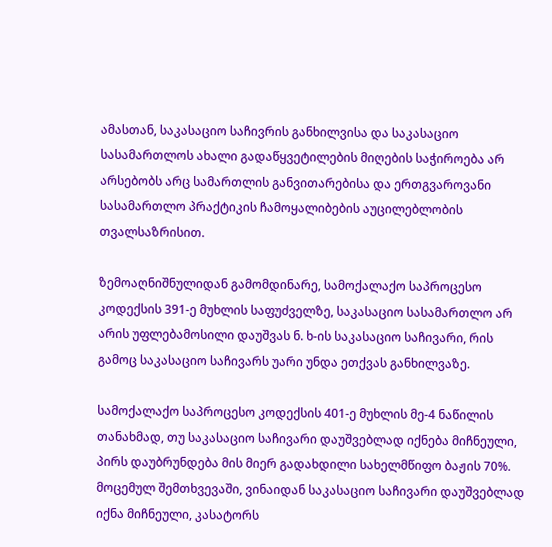ამასთან, საკასაციო საჩივრის განხილვისა და საკასაციო სასამართლოს ახალი გადაწყვეტილების მიღების საჭიროება არ არსებობს არც სამართლის განვითარებისა და ერთგვაროვანი სასამართლო პრაქტიკის ჩამოყალიბების აუცილებლობის თვალსაზრისით.

ზემოაღნიშნულიდან გამომდინარე, სამოქალაქო საპროცესო კოდექსის 391-ე მუხლის საფუძველზე, საკასაციო სასამართლო არ არის უფლებამოსილი დაუშვას ნ. ხ-ის საკასაციო საჩივარი, რის გამოც საკასაციო საჩივარს უარი უნდა ეთქვას განხილვაზე.

სამოქალაქო საპროცესო კოდექსის 401-ე მუხლის მე-4 ნაწილის თანახმად, თუ საკასაციო საჩივარი დაუშვებლად იქნება მიჩნეული, პირს დაუბრუნდება მის მიერ გადახდილი სახელმწიფო ბაჟის 70%. მოცემულ შემთხვევაში, ვინაიდან საკასაციო საჩივარი დაუშვებლად იქნა მიჩნეული, კასატორს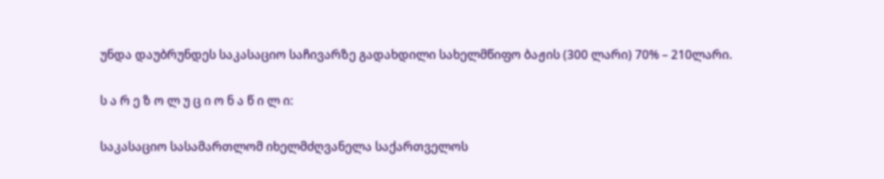უნდა დაუბრუნდეს საკასაციო საჩივარზე გადახდილი სახელმწიფო ბაჟის (300 ლარი) 70% – 210ლარი.

ს ა რ ე ზ ო ლ უ ც ი ო ნ ა წ ი ლ ი:

საკასაციო სასამართლომ იხელმძღვანელა საქართველოს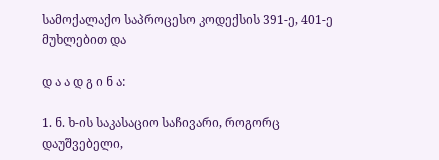სამოქალაქო საპროცესო კოდექსის 391-ე, 401-ე მუხლებით და

დ ა ა დ გ ი ნ ა:

1. ნ. ხ-ის საკასაციო საჩივარი, როგორც დაუშვებელი,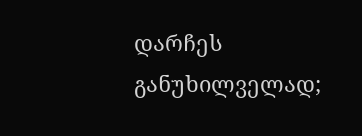დარჩეს განუხილველად;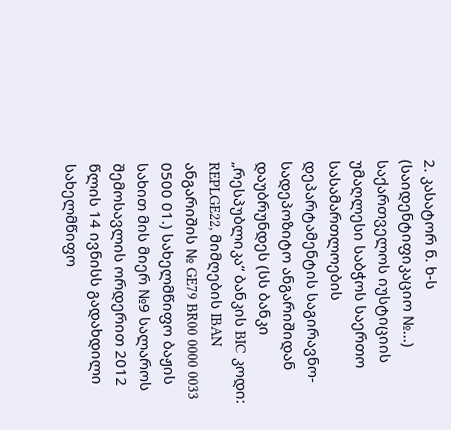2. კასატორ ნ. ხ-ს (საიდენტიფიკაციო №...) საქართველოს იუსტიციის უმაღლესი საბჭოს საერთო სასამართლოების დეპარტამენტის საგირავნო-სადეპოზიტო ანგარიშიდან დაუბრუნდეს (სს ბანკი „რესპუბლიკა“ ბანკის BIC კოდი: REPLGE22, მიმღების IBAN ანგარიშის № GE79 BR00 0000 0033 0500 01.) სახელმწიფო ბაჟის სახით მის მიერ №9 სალაროს შემოსავლის ორდერით 2012 წლის 14 ივნისს გადახდილი სახელმწიფო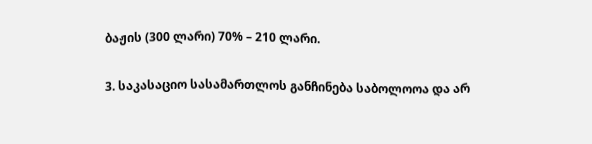ბაჟის (300 ლარი) 70% – 210 ლარი.

3. საკასაციო სასამართლოს განჩინება საბოლოოა და არ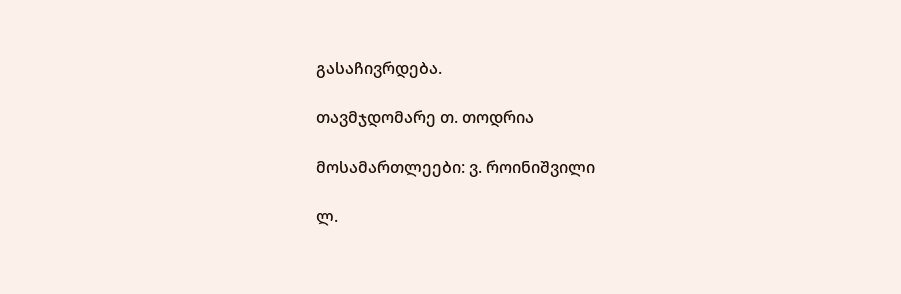გასაჩივრდება.

თავმჯდომარე თ. თოდრია

მოსამართლეები: ვ. როინიშვილი

ლ.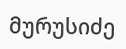მურუსიძე